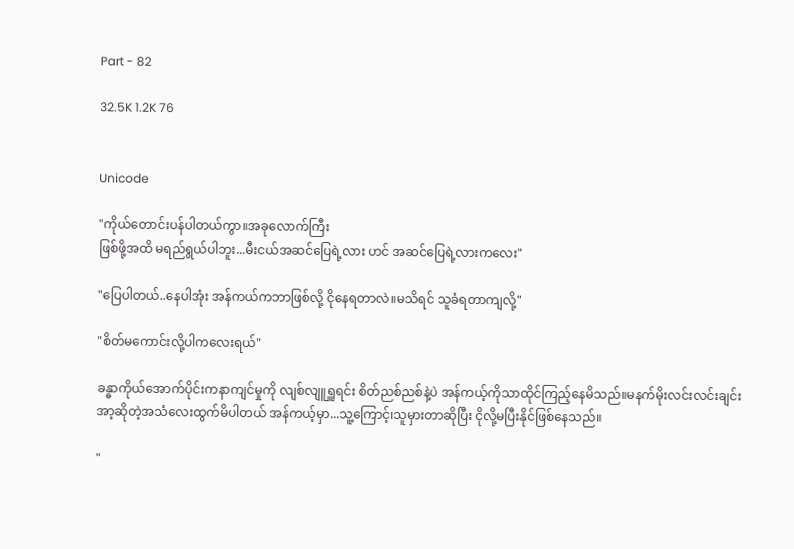Part - 82

32.5K 1.2K 76


Unicode

"ကိုယ်တောင်းပန်ပါတယ်ကွာ။အခုလောက်ကြီး
ဖြစ်ဖို့အထိ မရည်ရွယ်ပါဘူး...မီးငယ်အဆင်ပြေရဲ့လား ဟင် အဆင်ပြေရဲ့လားကလေး"

"ပြေပါတယ်..နေပါအုံး အန်ကယ်ကဘာဖြစ်လို့ ငိုနေရတာလဲ။မသိရင် သူခံရတာကျလို့"

"စိတ်မကောင်းလို့ပါကလေးရယ်"

ခန္ဓာကိုယ်အောက်ပိုင်းကနာကျင်မှုကို လျစ်လျူရှူရင်း စိတ်ညစ်ညစ်နဲ့ပဲ အန်ကယ့်ကိုသာထိုင်ကြည့်နေမိသည်။မနက်မိုးလင်းလင်းချင်း အာ့ဆိုတဲ့အသံလေးထွက်မိပါတယ် အန်ကယ့်မှာ...သူ့ကြောင့်၊သူမှားတာဆိုပြီး ငိုလို့မပြီးနိုင်ဖြစ်နေသည်။

"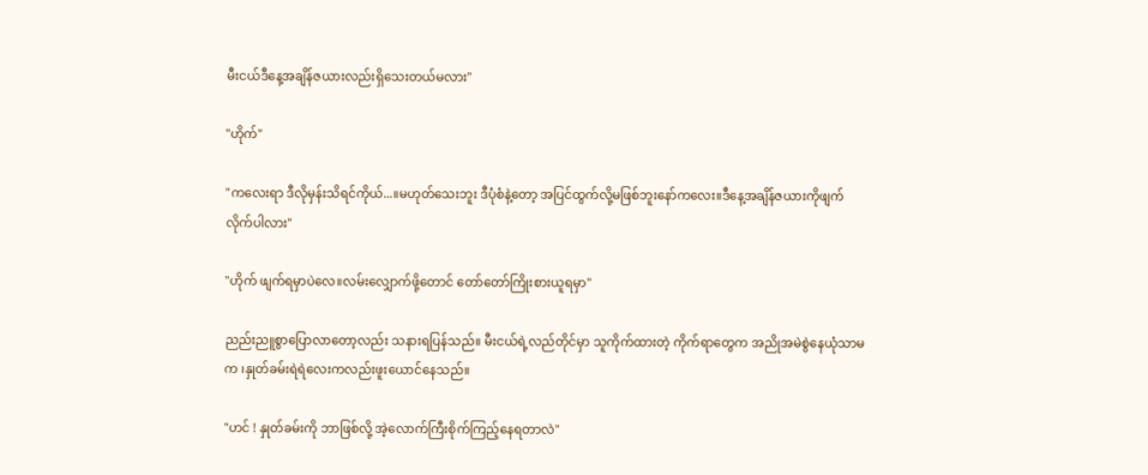မီးငယ်ဒီနေ့အချိန်ဇယားလည်းရှိသေးတယ်မလား"

"ဟိုက်"

"ကလေးရာ ဒီလိုမှန်းသိရင်ကိုယ်...။မဟုတ်သေးဘူး ဒီပုံစံနဲ့တော့ အပြင်ထွက်လို့မဖြစ်ဘူးနော်ကလေး။ဒီနေ့အချိန်ဇယားကိုဖျက်လိုက်ပါလား"

"ဟိုက် ဖျက်ရမှာပဲလေ။လမ်းလျှောက်ဖို့တောင် တော်တော်ကြိုးစားယူရမှာ"

ညည်းညူစွာပြောလာတော့လည်း သနားရပြန်သည်။ မီးငယ်ရဲ့လည်တိုင်မှာ သူကိုက်ထားတဲ့ ကိုက်ရာတွေက အညိုအမဲစွဲနေယုံသာမက ၊နှုတ်ခမ်းရဲရဲလေးကလည်းဖူးယောင်နေသည်။

"ဟင် ! နှုတ်ခမ်းကို ဘာဖြစ်လို့ အဲ့လောက်ကြီးစိုက်ကြည့်နေရတာလဲ"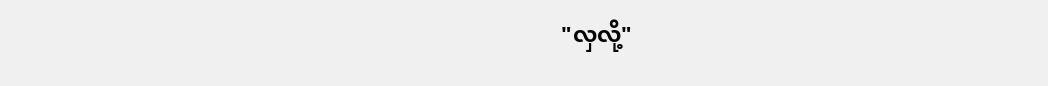"လှလို့"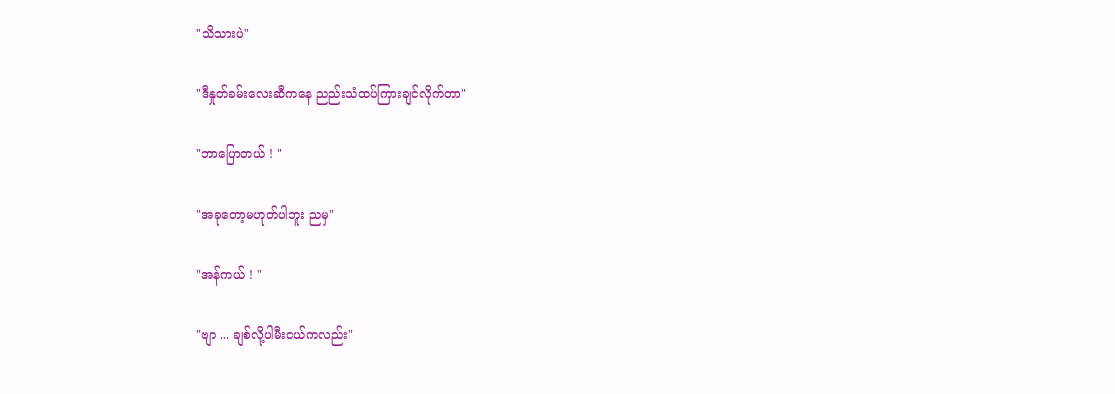"သိသားပဲ"

"ဒီနှုတ်ခမ်းလေးဆီကနေ ညည်းသံထပ်ကြားချင်လိုက်တာ"

"ဘာပြောတယ် ! "

"အခုတော့မဟုတ်ပါဘူး ညမှ"

"အန်ကယ် ! "

"ဗျာ ... ချစ်လို့ပါမီးငယ်ကလည်း"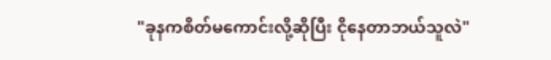"ခုနကစိတ်မကောင်းလို့ဆိုပြီး ငိုနေတာဘယ်သူလဲ"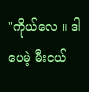"ကိုယ်လေ ။ ဒါပေမဲ့ မီးငယ်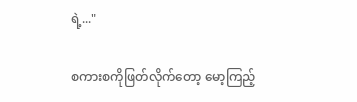ရဲ့..."

စကားစကိုဖြတ်လိုက်တော့ မော့ကြည့်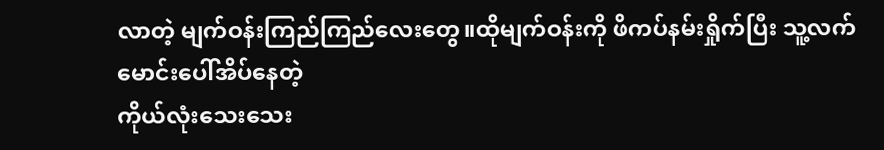လာတဲ့ မျက်ဝန်းကြည်ကြည်လေးတွေ။ထိုမျက်ဝန်းကို ဖိကပ်နမ်းရှိုက်ပြီး သူ့လက်မောင်းပေါ်အိပ်နေတဲ့
ကိုယ်လုံးသေးသေး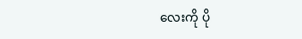လေးကို ပို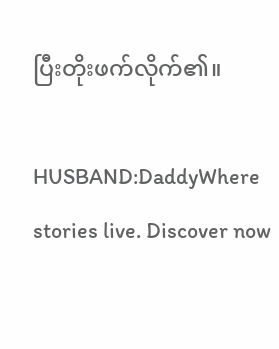ပြီးတိုးဖက်လိုက်၏။

HUSBAND:DaddyWhere stories live. Discover now